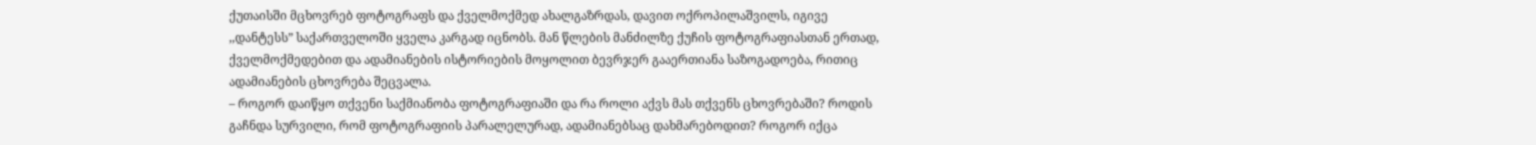ქუთაისში მცხოვრებ ფოტოგრაფს და ქველმოქმედ ახალგაზრდას, დავით ოქროპილაშვილს, იგივე ,,დანტესს” საქართველოში ყველა კარგად იცნობს. მან წლების მანძილზე ქუჩის ფოტოგრაფიასთან ერთად, ქველმოქმედებით და ადამიანების ისტორიების მოყოლით ბევრჯერ გააერთიანა საზოგადოება, რითიც ადამიანების ცხოვრება შეცვალა.
– როგორ დაიწყო თქვენი საქმიანობა ფოტოგრაფიაში და რა როლი აქვს მას თქვენს ცხოვრებაში? როდის გაჩნდა სურვილი, რომ ფოტოგრაფიის პარალელურად, ადამიანებსაც დახმარებოდით? როგორ იქცა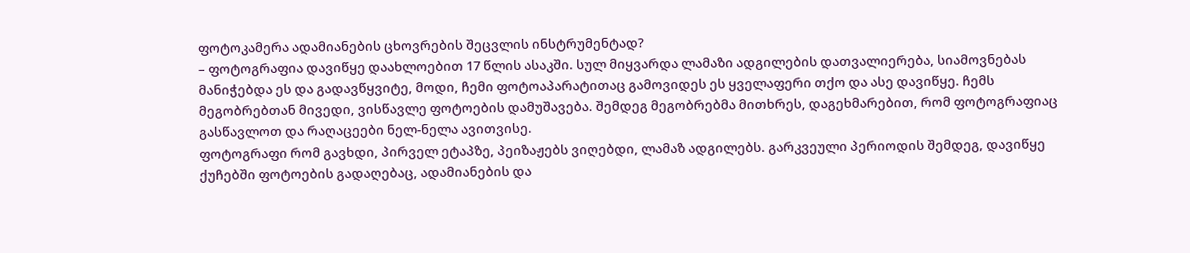ფოტოკამერა ადამიანების ცხოვრების შეცვლის ინსტრუმენტად?
– ფოტოგრაფია დავიწყე დაახლოებით 17 წლის ასაკში. სულ მიყვარდა ლამაზი ადგილების დათვალიერება, სიამოვნებას მანიჭებდა ეს და გადავწყვიტე, მოდი, ჩემი ფოტოაპარატითაც გამოვიდეს ეს ყველაფერი თქო და ასე დავიწყე. ჩემს მეგობრებთან მივედი, ვისწავლე ფოტოების დამუშავება. შემდეგ მეგობრებმა მითხრეს, დაგეხმარებით, რომ ფოტოგრაფიაც გასწავლოთ და რაღაცეები ნელ-ნელა ავითვისე.
ფოტოგრაფი რომ გავხდი, პირველ ეტაპზე, პეიზაჟებს ვიღებდი, ლამაზ ადგილებს. გარკვეული პერიოდის შემდეგ, დავიწყე ქუჩებში ფოტოების გადაღებაც, ადამიანების და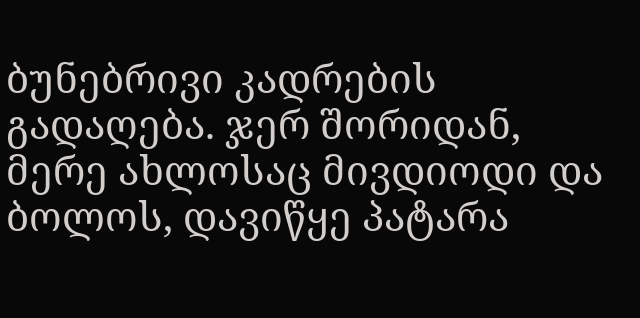ბუნებრივი კადრების გადაღება. ჯერ შორიდან, მერე ახლოსაც მივდიოდი და ბოლოს, დავიწყე პატარა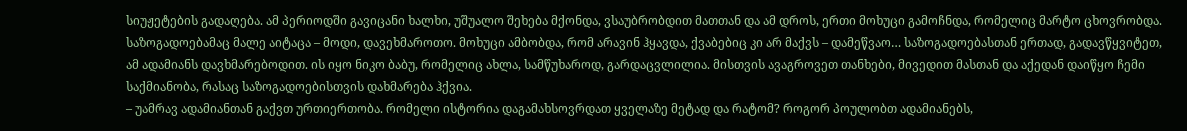სიუჟეტების გადაღება. ამ პერიოდში გავიცანი ხალხი, უშუალო შეხება მქონდა, ვსაუბრობდით მათთან და ამ დროს, ერთი მოხუცი გამოჩნდა, რომელიც მარტო ცხოვრობდა. საზოგადოებამაც მალე აიტაცა – მოდი, დავეხმაროთო. მოხუცი ამბობდა, რომ არავინ ჰყავდა, ქვაბებიც კი არ მაქვს – დამეწვაო… საზოგადოებასთან ერთად, გადავწყვიტეთ, ამ ადამიანს დავხმარებოდით. ის იყო ნიკო ბაბუ, რომელიც ახლა, სამწუხაროდ, გარდაცვლილია. მისთვის ავაგროვეთ თანხები, მივედით მასთან და აქედან დაიწყო ჩემი საქმიანობა, რასაც საზოგადოებისთვის დახმარება ჰქვია.
– უამრავ ადამიანთან გაქვთ ურთიერთობა. რომელი ისტორია დაგამახსოვრდათ ყველაზე მეტად და რატომ? როგორ პოულობთ ადამიანებს,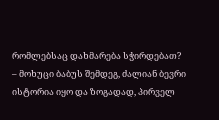რომლებსაც დახმარება სჭირდებათ?
– მოხუცი ბაბუს შემდეგ, ძალიან ბევრი ისტორია იყო და ზოგადად, პირველ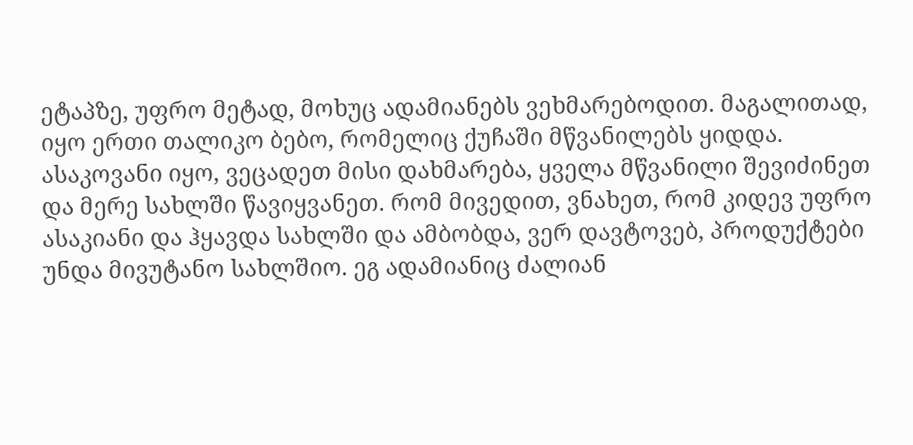ეტაპზე, უფრო მეტად, მოხუც ადამიანებს ვეხმარებოდით. მაგალითად, იყო ერთი თალიკო ბებო, რომელიც ქუჩაში მწვანილებს ყიდდა. ასაკოვანი იყო, ვეცადეთ მისი დახმარება, ყველა მწვანილი შევიძინეთ და მერე სახლში წავიყვანეთ. რომ მივედით, ვნახეთ, რომ კიდევ უფრო ასაკიანი და ჰყავდა სახლში და ამბობდა, ვერ დავტოვებ, პროდუქტები უნდა მივუტანო სახლშიო. ეგ ადამიანიც ძალიან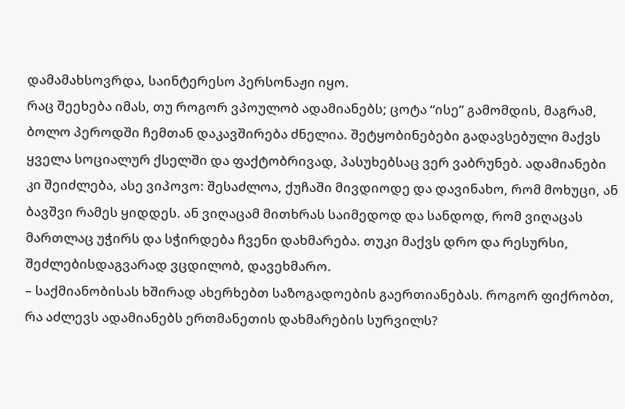დამამახსოვრდა, საინტერესო პერსონაჟი იყო.
რაც შეეხება იმას, თუ როგორ ვპოულობ ადამიანებს; ცოტა “ისე” გამომდის, მაგრამ, ბოლო პეროდში ჩემთან დაკავშირება ძნელია. შეტყობინებები გადავსებული მაქვს ყველა სოციალურ ქსელში და ფაქტობრივად, პასუხებსაც ვერ ვაბრუნებ. ადამიანები კი შეიძლება, ასე ვიპოვო: შესაძლოა, ქუჩაში მივდიოდე და დავინახო, რომ მოხუცი, ან ბავშვი რამეს ყიდდეს. ან ვიღაცამ მითხრას საიმედოდ და სანდოდ, რომ ვიღაცას მართლაც უჭირს და სჭირდება ჩვენი დახმარება. თუკი მაქვს დრო და რესურსი, შეძლებისდაგვარად ვცდილობ, დავეხმარო.
– საქმიანობისას ხშირად ახერხებთ საზოგადოების გაერთიანებას. როგორ ფიქრობთ, რა აძლევს ადამიანებს ერთმანეთის დახმარების სურვილს?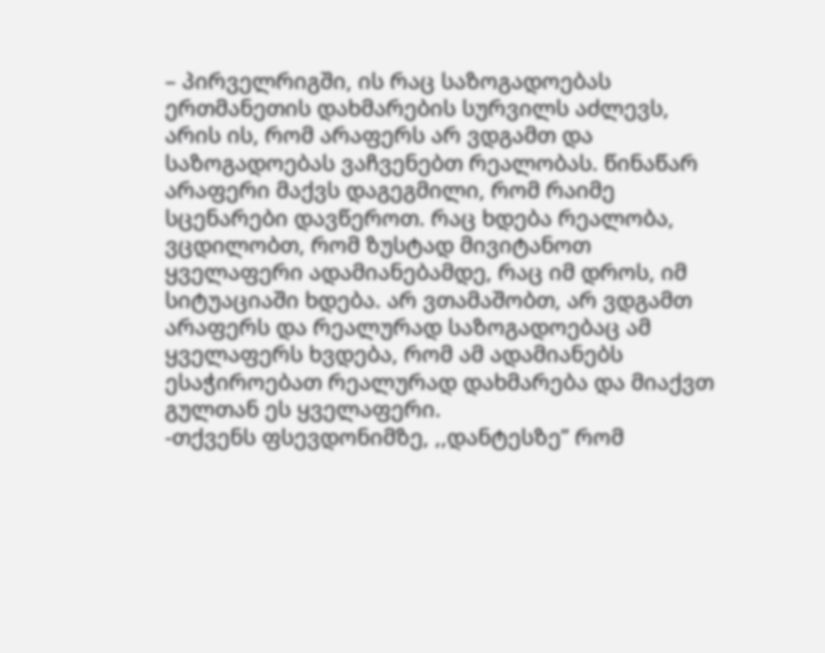– პირველრიგში, ის რაც საზოგადოებას ერთმანეთის დახმარების სურვილს აძლევს, არის ის, რომ არაფერს არ ვდგამთ და საზოგადოებას ვაჩვენებთ რეალობას. წინაწარ არაფერი მაქვს დაგეგმილი, რომ რაიმე სცენარები დავწეროთ. რაც ხდება რეალობა, ვცდილობთ, რომ ზუსტად მივიტანოთ ყველაფერი ადამიანებამდე, რაც იმ დროს, იმ სიტუაციაში ხდება. არ ვთამაშობთ, არ ვდგამთ არაფერს და რეალურად საზოგადოებაც ამ ყველაფერს ხვდება, რომ ამ ადამიანებს ესაჭიროებათ რეალურად დახმარება და მიაქვთ გულთან ეს ყველაფერი.
-თქვენს ფსევდონიმზე, ,,დანტესზე” რომ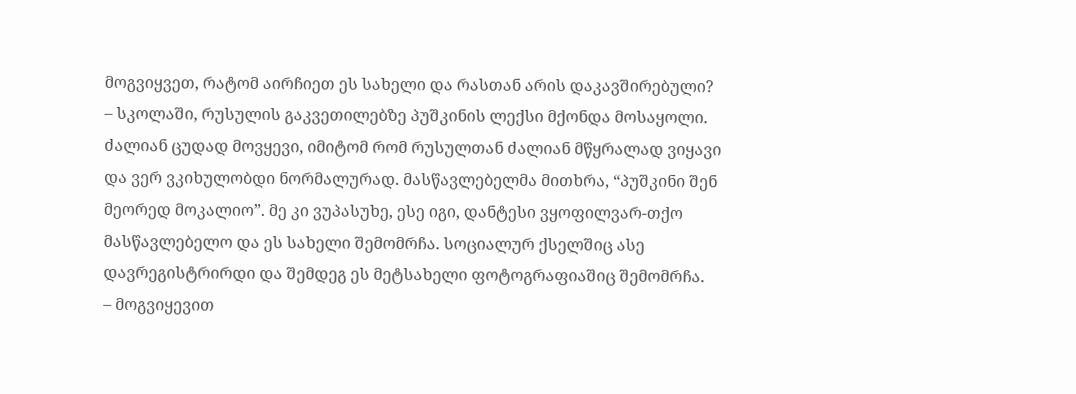მოგვიყვეთ, რატომ აირჩიეთ ეს სახელი და რასთან არის დაკავშირებული?
– სკოლაში, რუსულის გაკვეთილებზე პუშკინის ლექსი მქონდა მოსაყოლი. ძალიან ცუდად მოვყევი, იმიტომ რომ რუსულთან ძალიან მწყრალად ვიყავი და ვერ ვკიხულობდი ნორმალურად. მასწავლებელმა მითხრა, “პუშკინი შენ მეორედ მოკალიო”. მე კი ვუპასუხე, ესე იგი, დანტესი ვყოფილვარ-თქო მასწავლებელო და ეს სახელი შემომრჩა. სოციალურ ქსელშიც ასე დავრეგისტრირდი და შემდეგ ეს მეტსახელი ფოტოგრაფიაშიც შემომრჩა.
– მოგვიყევით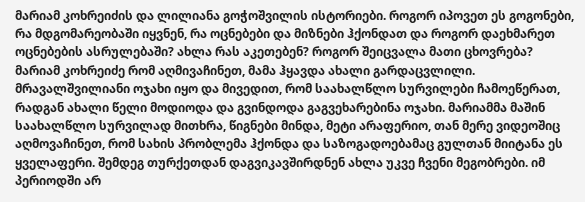მარიამ კოხრეიძის და ლილიანა გოჭოშვილის ისტორიები. როგორ იპოვეთ ეს გოგონები, რა მდგომარეობაში იყვნენ, რა ოცნებები და მიზნები ჰქონდათ და როგორ დაეხმარეთ ოცნებების ასრულებაში? ახლა რას აკეთებენ? როგორ შეიცვალა მათი ცხოვრება?
მარიამ კოხრეიძე რომ აღმივაჩინეთ, მამა ჰყავდა ახალი გარდაცვლილი. მრავალშვილიანი ოჯახი იყო და მივედით, რომ საახალწლო სურვილები ჩამოეწერათ, რადგან ახალი წელი მოდიოდა და გვინდოდა გაგვეხარებინა ოჯახი. მარიამმა მაშინ საახალწლო სურვილად მითხრა, წიგნები მინდა, მეტი არაფერიო, თან მერე ვიდეოშიც აღმოვაჩინეთ, რომ სახის პრობლემა ჰქონდა და საზოგადოებამაც გულთან მიიტანა ეს ყველაფერი. შემდეგ თურქეთდან დაგვიკავშირდნენ ახლა უკვე ჩვენი მეგობრები. იმ პერიოდში არ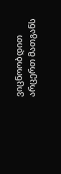ვიცნოობდით არცერთ მათგანს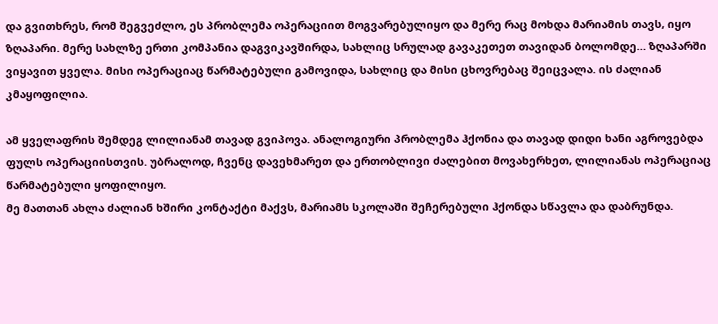და გვითხრეს, რომ შეგვეძლო, ეს პრობლემა ოპერაციით მოგვარებულიყო და მერე რაც მოხდა მარიამის თავს, იყო ზღაპარი. მერე სახლზე ერთი კომპანია დაგვიკავშირდა, სახლიც სრულად გავაკეთეთ თავიდან ბოლომდე… ზღაპარში ვიყავით ყველა. მისი ოპერაციაც წარმატებული გამოვიდა, სახლიც და მისი ცხოვრებაც შეიცვალა. ის ძალიან კმაყოფილია.

ამ ყველაფრის შემდეგ ლილიანამ თავად გვიპოვა. ანალოგიური პრობლემა ჰქონია და თავად დიდი ხანი აგროვებდა ფულს ოპერაციისთვის. უბრალოდ, ჩვენც დავეხმარეთ და ერთობლივი ძალებით მოვახერხეთ, ლილიანას ოპერაციაც წარმატებული ყოფილიყო.
მე მათთან ახლა ძალიან ხშირი კონტაქტი მაქვს, მარიამს სკოლაში შეჩერებული ჰქონდა სწავლა და დაბრუნდა.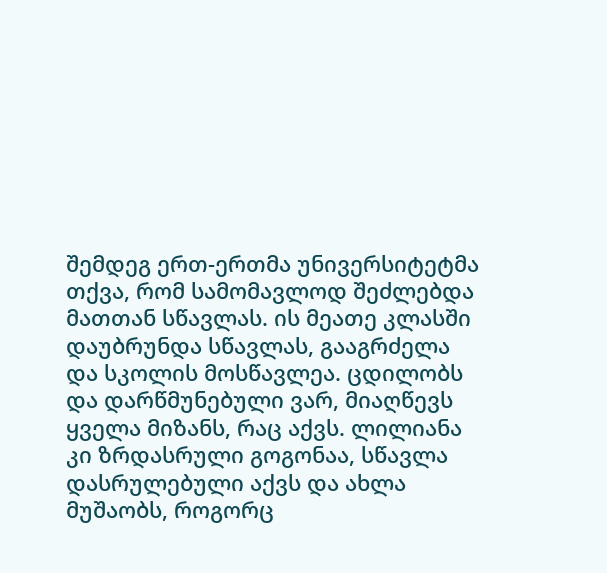შემდეგ ერთ-ერთმა უნივერსიტეტმა თქვა, რომ სამომავლოდ შეძლებდა მათთან სწავლას. ის მეათე კლასში დაუბრუნდა სწავლას, გააგრძელა და სკოლის მოსწავლეა. ცდილობს და დარწმუნებული ვარ, მიაღწევს ყველა მიზანს, რაც აქვს. ლილიანა კი ზრდასრული გოგონაა, სწავლა დასრულებული აქვს და ახლა მუშაობს, როგორც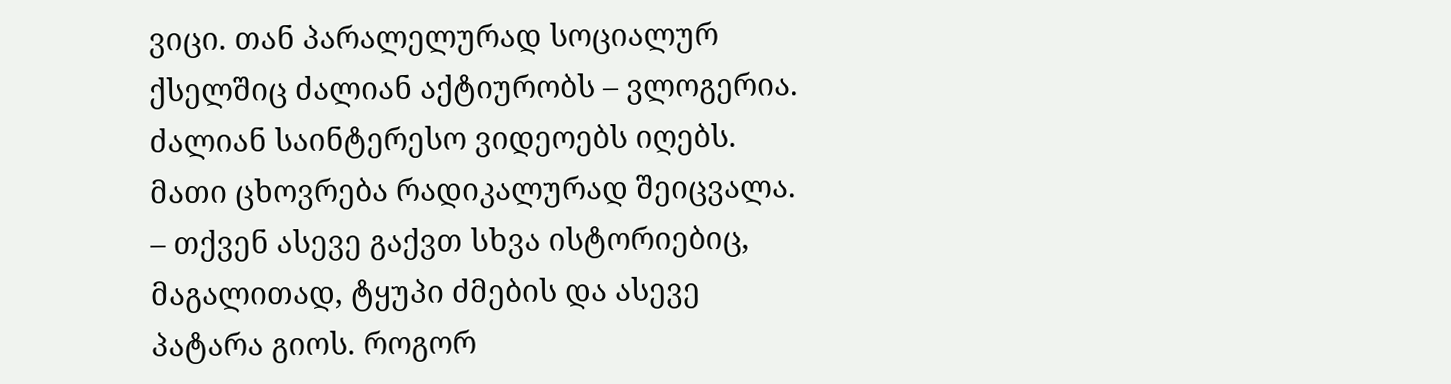ვიცი. თან პარალელურად სოციალურ ქსელშიც ძალიან აქტიურობს – ვლოგერია. ძალიან საინტერესო ვიდეოებს იღებს. მათი ცხოვრება რადიკალურად შეიცვალა.
– თქვენ ასევე გაქვთ სხვა ისტორიებიც, მაგალითად, ტყუპი ძმების და ასევე პატარა გიოს. როგორ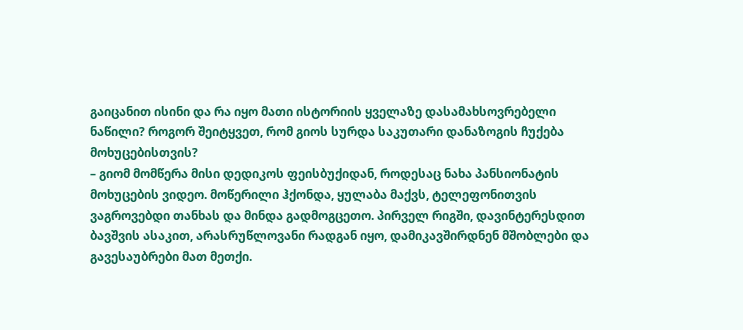გაიცანით ისინი და რა იყო მათი ისტორიის ყველაზე დასამახსოვრებელი ნაწილი? როგორ შეიტყვეთ, რომ გიოს სურდა საკუთარი დანაზოგის ჩუქება მოხუცებისთვის?
– გიომ მომწერა მისი დედიკოს ფეისბუქიდან, როდესაც ნახა პანსიონატის მოხუცების ვიდეო. მოწერილი ჰქონდა, ყულაბა მაქვს, ტელეფონითვის ვაგროვებდი თანხას და მინდა გადმოგცეთო. პირველ რიგში, დავინტერესდით ბავშვის ასაკით, არასრუწლოვანი რადგან იყო, დამიკავშირდნენ მშობლები და გავესაუბრები მათ მეთქი.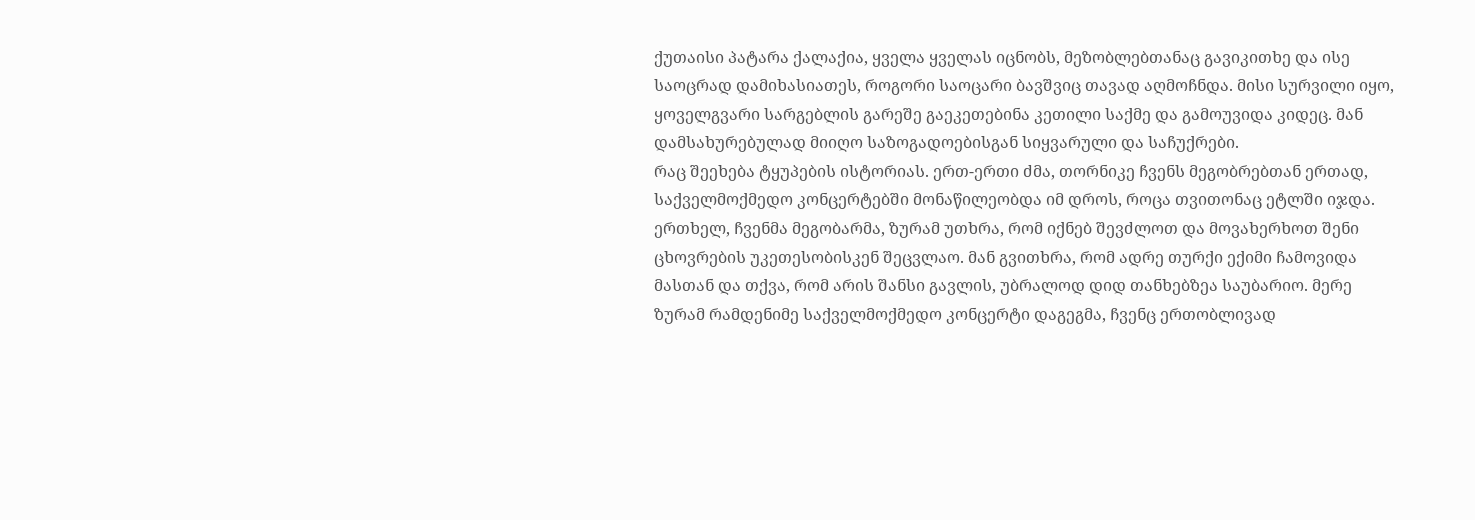ქუთაისი პატარა ქალაქია, ყველა ყველას იცნობს, მეზობლებთანაც გავიკითხე და ისე საოცრად დამიხასიათეს, როგორი საოცარი ბავშვიც თავად აღმოჩნდა. მისი სურვილი იყო, ყოველგვარი სარგებლის გარეშე გაეკეთებინა კეთილი საქმე და გამოუვიდა კიდეც. მან დამსახურებულად მიიღო საზოგადოებისგან სიყვარული და საჩუქრები.
რაც შეეხება ტყუპების ისტორიას. ერთ-ერთი ძმა, თორნიკე ჩვენს მეგობრებთან ერთად, საქველმოქმედო კონცერტებში მონაწილეობდა იმ დროს, როცა თვითონაც ეტლში იჯდა. ერთხელ, ჩვენმა მეგობარმა, ზურამ უთხრა, რომ იქნებ შევძლოთ და მოვახერხოთ შენი ცხოვრების უკეთესობისკენ შეცვლაო. მან გვითხრა, რომ ადრე თურქი ექიმი ჩამოვიდა მასთან და თქვა, რომ არის შანსი გავლის, უბრალოდ დიდ თანხებზეა საუბარიო. მერე ზურამ რამდენიმე საქველმოქმედო კონცერტი დაგეგმა, ჩვენც ერთობლივად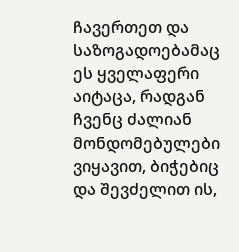ჩავერთეთ და საზოგადოებამაც ეს ყველაფერი აიტაცა, რადგან ჩვენც ძალიან მონდომებულები ვიყავით, ბიჭებიც და შევძელით ის,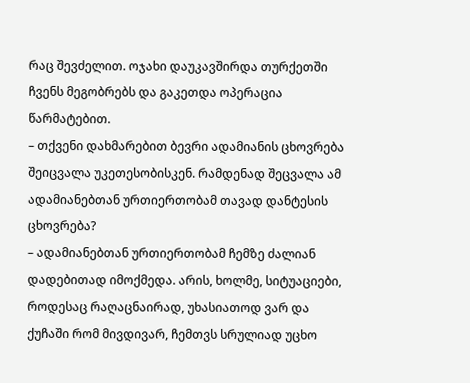რაც შევძელით. ოჯახი დაუკავშირდა თურქეთში ჩვენს მეგობრებს და გაკეთდა ოპერაცია წარმატებით.
– თქვენი დახმარებით ბევრი ადამიანის ცხოვრება შეიცვალა უკეთესობისკენ. რამდენად შეცვალა ამ ადამიანებთან ურთიერთობამ თავად დანტესის ცხოვრება?
– ადამიანებთან ურთიერთობამ ჩემზე ძალიან დადებითად იმოქმედა. არის, ხოლმე, სიტუაციები, როდესაც რაღაცნაირად, უხასიათოდ ვარ და ქუჩაში რომ მივდივარ, ჩემთვს სრულიად უცხო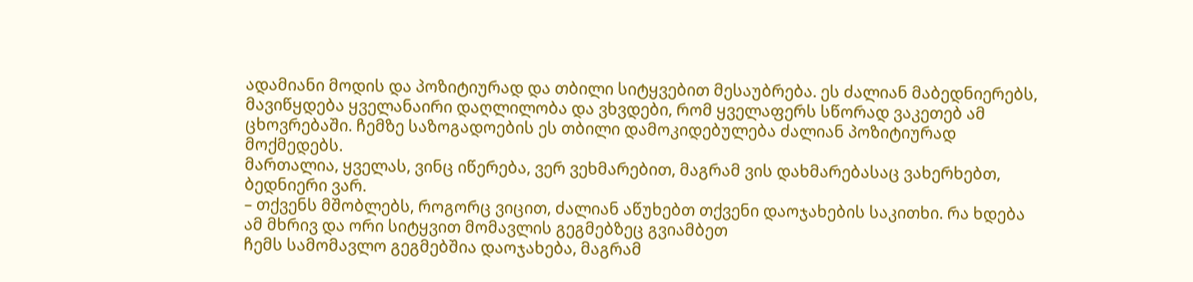ადამიანი მოდის და პოზიტიურად და თბილი სიტყვებით მესაუბრება. ეს ძალიან მაბედნიერებს, მავიწყდება ყველანაირი დაღლილობა და ვხვდები, რომ ყველაფერს სწორად ვაკეთებ ამ ცხოვრებაში. ჩემზე საზოგადოების ეს თბილი დამოკიდებულება ძალიან პოზიტიურად მოქმედებს.
მართალია, ყველას, ვინც იწერება, ვერ ვეხმარებით, მაგრამ ვის დახმარებასაც ვახერხებთ, ბედნიერი ვარ.
– თქვენს მშობლებს, როგორც ვიცით, ძალიან აწუხებთ თქვენი დაოჯახების საკითხი. რა ხდება ამ მხრივ და ორი სიტყვით მომავლის გეგმებზეც გვიამბეთ
ჩემს სამომავლო გეგმებშია დაოჯახება, მაგრამ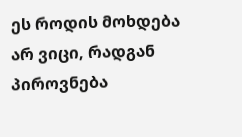ეს როდის მოხდება არ ვიცი, რადგან პიროვნება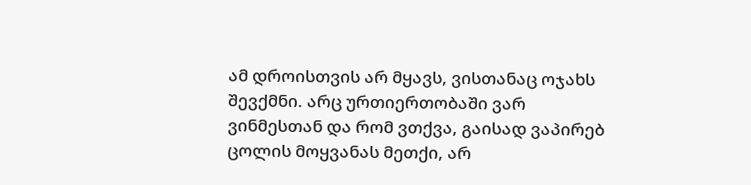ამ დროისთვის არ მყავს, ვისთანაც ოჯახს შევქმნი. არც ურთიერთობაში ვარ ვინმესთან და რომ ვთქვა, გაისად ვაპირებ ცოლის მოყვანას მეთქი, არ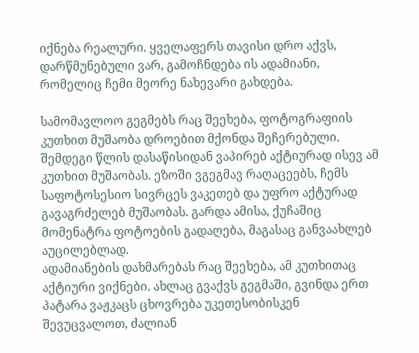იქნება რეალური. ყველაფერს თავისი დრო აქვს, დარწმუნებული ვარ, გამოჩნდება ის ადამიანი, რომელიც ჩემი მეორე ნახევარი გახდება.

სამომავლოო გეგმებს რაც შეეხება, ფოტოგრაფიის კუთხით მუშაობა დროებით მქონდა შეჩერებული. შემდეგი წლის დასაწისიდან ვაპირებ აქტიურად ისევ ამ კუთხით მუშაობას. ეზოში ვგეგმავ რაღაცეებს, ჩემს საფოტოსესიო სივრცეს ვაკეთებ და უფრო აქტურად გავაგრძელებ მუშაობას. გარდა ამისა, ქუჩაშიც მომენატრა ფოტოების გადაღება, მაგასაც განვაახლებ აუცილებლად.
ადამიანების დახმარებას რაც შეეხება, ამ კუთხითაც აქტიური ვიქნები. ახლაც გვაქვს გეგმაში, გვინდა ერთ პატარა ვაჟკაცს ცხოვრება უკეთესობისკენ შევუცვალოთ, ძალიან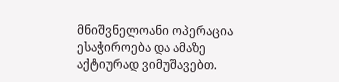მნიშვნელოანი ოპერაცია ესაჭიროება და ამაზე აქტიურად ვიმუშავებთ.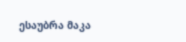ესაუბრა მაკა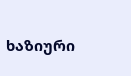ხაზიური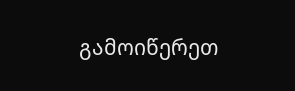გამოიწერეთ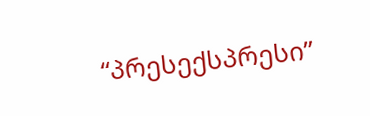“პრესექსპრესი”